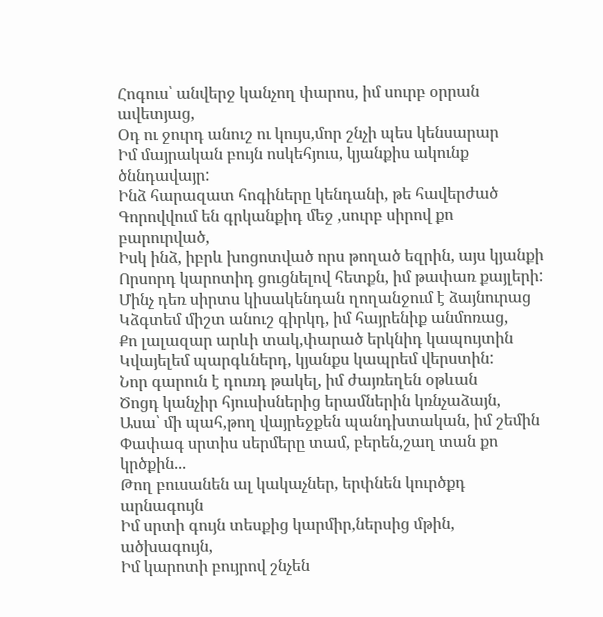Հոգուս՝ անվերջ կանչող փարոս, իմ սուրբ օրրան ավետյաց,
Օդ ու ջուրդ անուշ ու կույս,մոր շնչի պես կենսարար
Իմ մայրական բույն ոսկեհյուս, կյանքիս ակունք ծննդավայր:
Ինձ հարազատ հոգիները կենդանի, թե հավերժած
Գորովվում են գրկանքիդ մեջ ,սուրբ սիրով քո բարուրված,
Իսկ ինձ, իբրև խոցոտված որս թողած եզրին, այս կյանքի
Որսորդ կարոտիդ ցուցնելով հետքն, իմ թափառ քայլերի:
Մինչ դեռ սիրտս կիսակենդան ղողանջում է ձայնուրաց
Կձգտեմ միշտ անուշ գիրկդ, իմ հայրենիք անմոռաց,
Քո լալազար արևի տակ,փարած երկնիդ կապույտին
Կվայելեմ պարգևներդ, կյանքս կապրեմ վերստին:
Նոր գարուն է դուռդ թակել, իմ ժայռեղեն օթևան
Ծոցդ կանչիր հյուսիսներից երամներին կռնչաձայն,
Ասա՝ մի պահ,թող վայրեջքեն պանդխտական, իմ շեմին
Փափագ սրտիս սերմերը տամ, բերեն,շաղ տան քո կրծքին...
Թող բուսանեն ալ կակաչներ, երփնեն կուրծքդ արնագույն
Իմ սրտի գույն տեսքից կարմիր,ներսից մթին, ածխագույն,
Իմ կարոտի բույրով շնչեն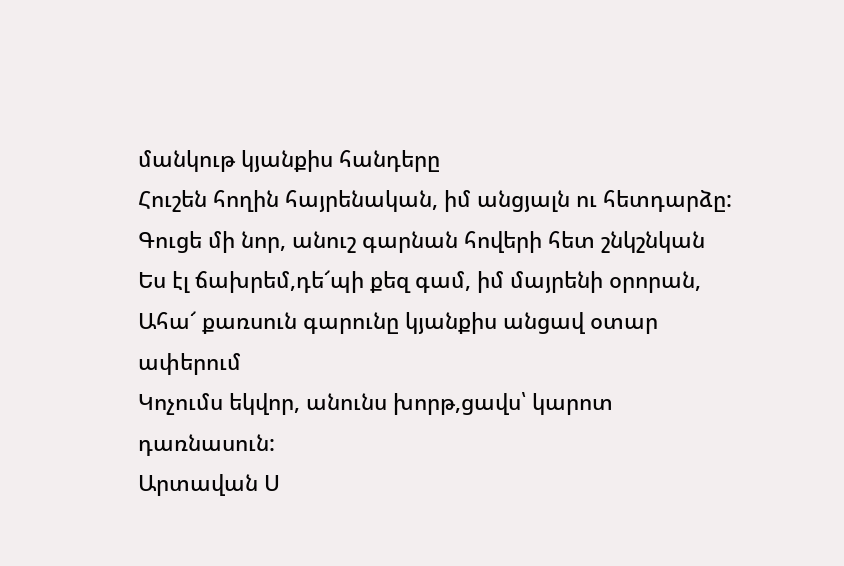մանկութ կյանքիս հանդերը
Հուշեն հողին հայրենական, իմ անցյալն ու հետդարձը:
Գուցե մի նոր, անուշ գարնան հովերի հետ շնկշնկան
Ես էլ ճախրեմ,դե՜պի քեզ գամ, իմ մայրենի օրորան,
Ահա՜ քառսուն գարունը կյանքիս անցավ օտար ափերում
Կոչումս եկվոր, անունս խորթ,ցավս՝ կարոտ դառնասուն:
Արտավան Ս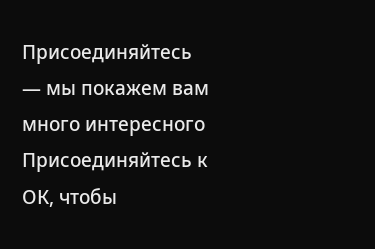Присоединяйтесь — мы покажем вам много интересного
Присоединяйтесь к ОК, чтобы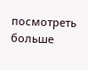посмотреть больше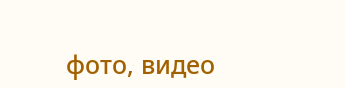фото, видео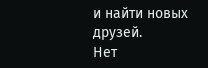и найти новых друзей.
Нет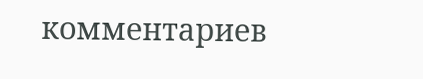комментариев